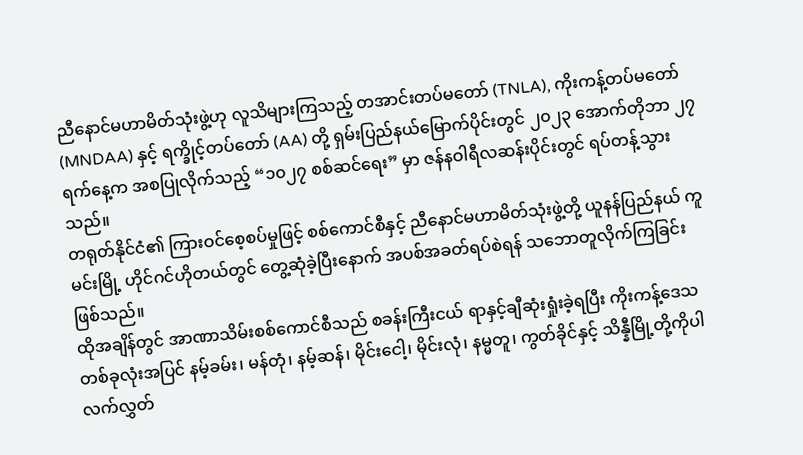ညီနောင်မဟာမိတ်သုံးဖွဲ့ဟု လူသိများကြသည့် တအာင်းတပ်မတော် (TNLA), ကိုးကန့်တပ်မတော် (MNDAA) နှင့် ရက္ခိုင့်တပ်တော် (AA) တို့ ရှမ်းပြည်နယ်မြောက်ပိုင်းတွင် ၂၀၂၃ အောက်တိုဘာ ၂၇ ရက်နေ့က အစပြုလိုက်သည့် “၁၀၂၇ စစ်ဆင်ရေး” မှာ ဇန်နဝါရီလဆန်းပိုင်းတွင် ရပ်တန့်သွားသည်။
တရုတ်နိုင်ငံ၏ ကြားဝင်စေ့စပ်မှုဖြင့် စစ်ကောင်စီနှင့် ညီနောင်မဟာမိတ်သုံးဖွဲ့တို့ ယူနန်ပြည်နယ် ကူမင်းမြို့ ဟိုင်ဂင်ဟိုတယ်တွင် တွေ့ဆုံခဲ့ပြီးနောက် အပစ်အခတ်ရပ်စဲရန် သဘောတူလိုက်ကြခြင်း ဖြစ်သည်။
ထိုအချိန်တွင် အာဏာသိမ်းစစ်ကောင်စီသည် စခန်းကြီးငယ် ရာနှင့်ချီဆုံးရှုံးခဲ့ရပြီး ကိုးကန့်ဒေသတစ်ခုလုံးအပြင် နမ့်ခမ်း၊ မန်တုံ၊ နမ့်ဆန်၊ မိုင်းငေါ့၊ မိုင်းလုံ၊ နမ္မတူ၊ ကွတ်ခိုင်နှင့် သိန္နီမြို့တို့ကိုပါ လက်လွှတ်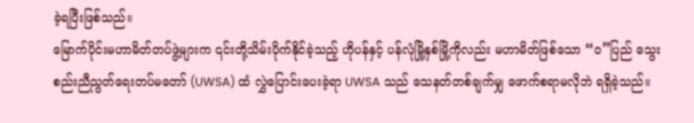ခဲ့ရပြီးဖြစ်သည်။
မြောက်ပိုင်းမဟာမိတ်တပ်ဖွဲ့များက ၎င်းတို့သိမ်းပိုက်နိုင်ခဲ့သည့် ဟိုပန်နှင့် ပန်လုံမြို့နှစ်မြို့ကိုလည်း မဟာမိတ်ဖြစ်သော “ဝ”ပြည် သွေးစည်းညီညွတ်ရေးတပ်မတော် (UWSA) ထံ လွှဲပြောင်းပေးခဲ့ရာ UWSA သည် သေနတ်တစ်ချက်မျှ ဖောက်စရာမလိုဘဲ ရရှိခဲ့သည်။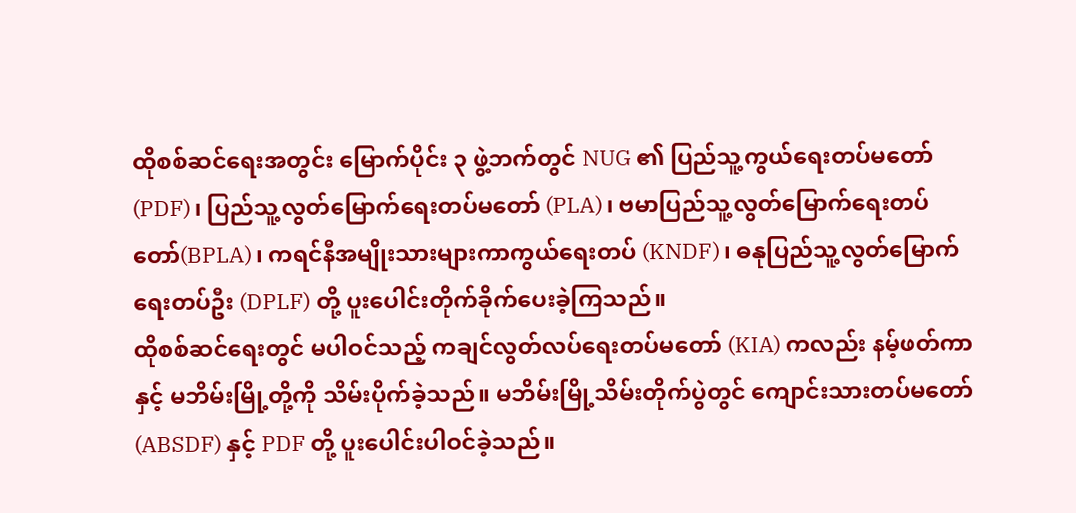ထိုစစ်ဆင်ရေးအတွင်း မြောက်ပိုင်း ၃ ဖွဲ့ဘက်တွင် NUG ၏ ပြည်သူ့ကွယ်ရေးတပ်မတော် (PDF)၊ ပြည်သူ့လွတ်မြောက်ရေးတပ်မတော် (PLA)၊ ဗမာပြည်သူ့လွတ်မြောက်ရေးတပ်တော်(BPLA)၊ ကရင်နီအမျိုးသားများကာကွယ်ရေးတပ် (KNDF)၊ ဓနုပြည်သူ့လွတ်မြောက်ရေးတပ်ဦး (DPLF) တို့ ပူးပေါင်းတိုက်ခိုက်ပေးခဲ့ကြသည်။
ထိုစစ်ဆင်ရေးတွင် မပါဝင်သည့် ကချင်လွတ်လပ်ရေးတပ်မတော် (KIA) ကလည်း နမ့်ဖတ်ကာနှင့် မဘိမ်းမြို့တို့ကို သိမ်းပိုက်ခဲ့သည်။ မဘိမ်းမြို့သိမ်းတိုက်ပွဲတွင် ကျောင်းသားတပ်မတော် (ABSDF) နှင့် PDF တို့ ပူးပေါင်းပါဝင်ခဲ့သည်။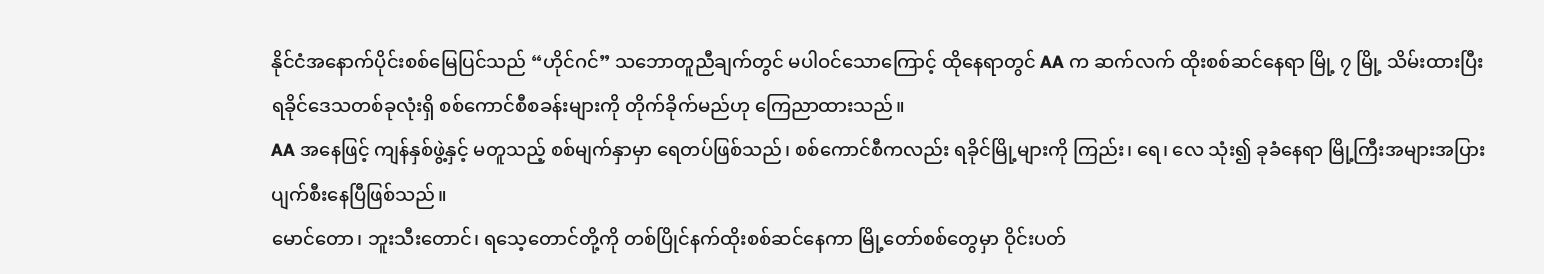နိုင်ငံအနောက်ပိုင်းစစ်မြေပြင်သည် “ဟိုင်ဂင်” သဘောတူညီချက်တွင် မပါဝင်သောကြောင့် ထိုနေရာတွင် AA က ဆက်လက် ထိုးစစ်ဆင်နေရာ မြို့ ၇ မြို့ သိမ်းထားပြီး ရခိုင်ဒေသတစ်ခုလုံးရှိ စစ်ကောင်စီစခန်းများကို တိုက်ခိုက်မည်ဟု ကြေညာထားသည်။
AA အနေဖြင့် ကျန်နှစ်ဖွဲ့နှင့် မတူသည့် စစ်မျက်နှာမှာ ရေတပ်ဖြစ်သည်၊ စစ်ကောင်စီကလည်း ရခိုင်မြို့များကို ကြည်း၊ ရေ၊ လေ သုံး၍ ခုခံနေရာ မြို့ကြီးအများအပြား ပျက်စီးနေပြီဖြစ်သည်။
မောင်တော၊ ဘူးသီးတောင်၊ ရသေ့တောင်တို့ကို တစ်ပြိုင်နက်ထိုးစစ်ဆင်နေကာ မြို့တော်စစ်တွေမှာ ဝိုင်းပတ်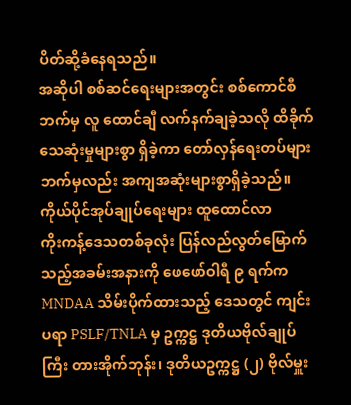ပိတ်ဆို့ခံနေရသည်။
အဆိုပါ စစ်ဆင်ရေးများအတွင်း စစ်ကောင်စီဘက်မှ လူ ထောင်ချီ လက်နက်ချခဲ့သလို ထိခိုက်သေဆုံးမှုများစွာ ရှိခဲ့ကာ တော်လှန်ရေးတပ်များဘက်မှလည်း အကျအဆုံးများစွာရှိခဲ့သည်။
ကိုယ်ပိုင်အုပ်ချုပ်ရေးများ ထူထောင်လာ
ကိုးကန့်ဒေသတစ်ခုလုံး ပြန်လည်လွတ်မြောက်သည့်အခမ်းအနားကို ဖေဖော်ဝါရီ ၉ ရက်က MNDAA သိမ်းပိုက်ထားသည့် ဒေသတွင် ကျင်းပရာ PSLF/TNLA မှ ဥက္ကဋ္ဌ ဒုတိယဗိုလ်ချုပ်ကြီး တားအိုက်ဘုန်း၊ ဒုတိယဥက္ကဋ္ဌ (၂) ဗိုလ်မှူး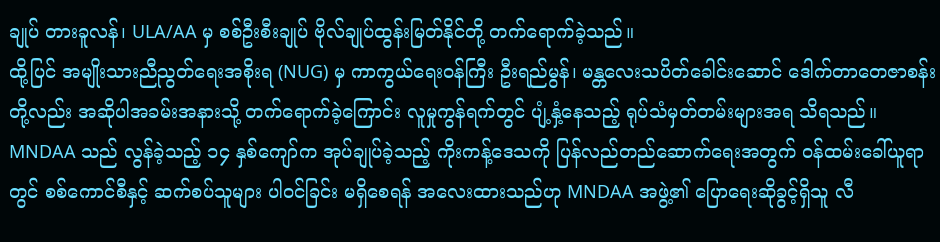ချုပ် တားခူလန်၊ ULA/AA မှ စစ်ဦးစီးချုပ် ဗိုလ်ချုပ်ထွန်းမြတ်နိုင်တို့ တက်ရောက်ခဲ့သည်။
ထို့ပြင် အမျိုးသားညီညွတ်ရေးအစိုးရ (NUG) မှ ကာကွယ်ရေးဝန်ကြီး ဦးရည်မွန်၊ မန္တလေးသပိတ်ခေါင်းဆောင် ဒေါက်တာတေဇာစန်းတို့လည်း အဆိုပါအခမ်းအနားသို့ တက်ရောက်ခဲ့ကြောင်း လူမှုကွန်ရက်တွင် ပျံ့နှံ့နေသည့် ရုပ်သံမှတ်တမ်းများအရ သိရသည်။
MNDAA သည် လွန်ခဲ့သည့် ၁၄ နှစ်ကျော်က အုပ်ချုပ်ခဲ့သည့် ကိုးကန့်ဒေသကို ပြန်လည်တည်ဆောက်ရေးအတွက် ဝန်ထမ်းခေါ်ယူရာတွင် စစ်ကောင်စီနှင့် ဆက်စပ်သူများ ပါဝင်ခြင်း မရှိစေရန် အလေးထားသည်ဟု MNDAA အဖွဲ့၏ ပြောရေးဆိုခွင့်ရှိသူ လီ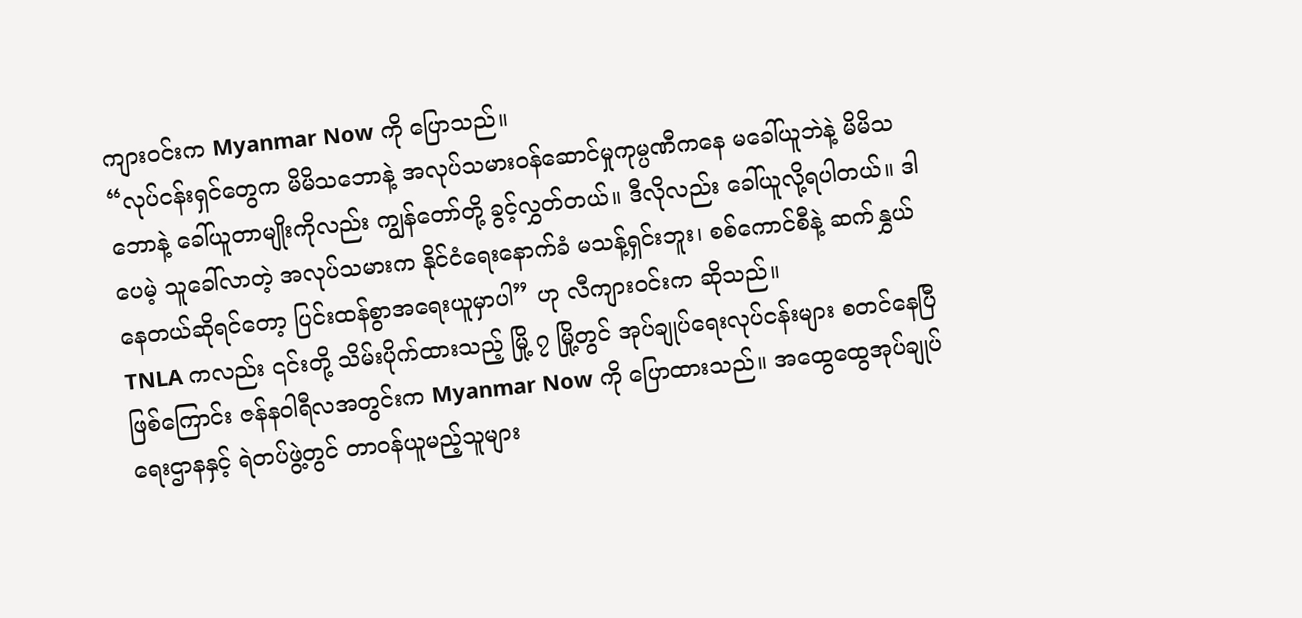ကျားဝင်းက Myanmar Now ကို ပြောသည်။
“လုပ်ငန်းရှင်တွေက မိမိသဘောနဲ့ အလုပ်သမားဝန်ဆောင်မှုကုမ္ပဏီကနေ မခေါ်ယူဘဲနဲ့ မိမိသဘောနဲ့ ခေါ်ယူတာမျိုးကိုလည်း ကျွန်တော်တို့ ခွင့်လွှတ်တယ်။ ဒီလိုလည်း ခေါ်ယူလို့ရပါတယ်။ ဒါပေမဲ့ သူခေါ်လာတဲ့ အလုပ်သမားက နိုင်ငံရေးနောက်ခံ မသန့်ရှင်းဘူး၊ စစ်ကောင်စီနဲ့ ဆက်နွှယ်နေတယ်ဆိုရင်တော့ ပြင်းထန်စွာအရေးယူမှာပါ” ဟု လီကျားဝင်းက ဆိုသည်။
TNLA ကလည်း ၎င်းတို့ သိမ်းပိုက်ထားသည့် မြို့ ၇ မြို့တွင် အုပ်ချုပ်ရေးလုပ်ငန်းများ စတင်နေပြီဖြစ်ကြောင်း ဇန်နဝါရီလအတွင်းက Myanmar Now ကို ပြောထားသည်။ အထွေထွေအုပ်ချုပ်ရေးဌာနနှင့် ရဲတပ်ဖွဲ့တွင် တာဝန်ယူမည့်သူများ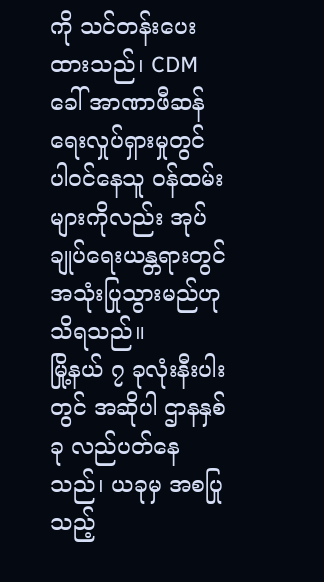ကို သင်တန်းပေးထားသည်၊ CDM ခေါ် အာဏာဖီဆန်ရေးလှုပ်ရှားမှုတွင် ပါဝင်နေသူ ဝန်ထမ်းများကိုလည်း အုပ်ချုပ်ရေးယန္တရားတွင် အသုံးပြုသွားမည်ဟု သိရသည်။
မြို့နယ် ၇ ခုလုံးနီးပါးတွင် အဆိုပါ ဌာနနှစ်ခု လည်ပတ်နေသည်၊ ယခုမှ အစပြုသည့်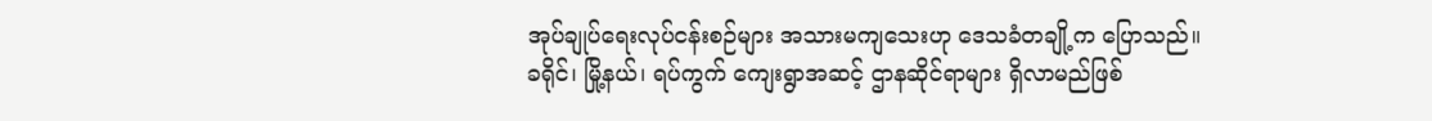အုပ်ချုပ်ရေးလုပ်ငန်းစဉ်များ အသားမကျသေးဟု ဒေသခံတချို့က ပြောသည်။
ခရိုင်၊ မြို့နယ်၊ ရပ်ကွက် ကျေးရွာအဆင့် ဌာနဆိုင်ရာများ ရှိလာမည်ဖြစ်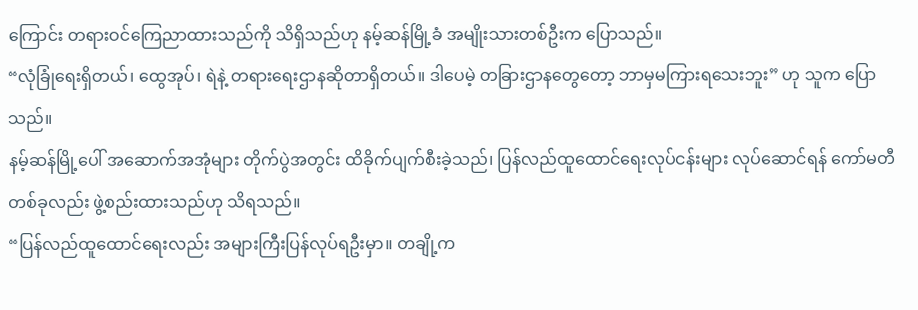ကြောင်း တရားဝင်ကြေညာထားသည်ကို သိရှိသည်ဟု နမ့်ဆန်မြို့ခံ အမျိုးသားတစ်ဦးက ပြောသည်။
“လုံခြုံရေးရှိတယ်၊ ထွေအုပ်၊ ရဲနဲ့ တရားရေးဌာနဆိုတာရှိတယ်။ ဒါပေမဲ့ တခြားဌာနတွေတော့ ဘာမှမကြားရသေးဘူး” ဟု သူက ပြောသည်။
နမ့်ဆန်မြို့ပေါ် အဆောက်အအုံများ တိုက်ပွဲအတွင်း ထိခိုက်ပျက်စီးခဲ့သည်၊ ပြန်လည်ထူထောင်ရေးလုပ်ငန်းများ လုပ်ဆောင်ရန် ကော်မတီတစ်ခုလည်း ဖွဲ့စည်းထားသည်ဟု သိရသည်။
“ပြန်လည်ထူထောင်ရေးလည်း အများကြီးပြန်လုပ်ရဦးမှာ။ တချို့က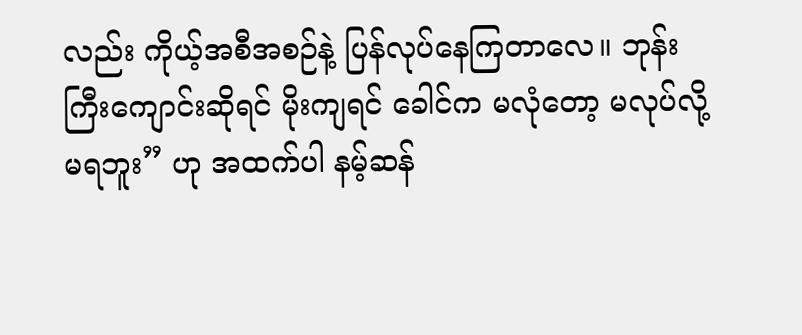လည်း ကိုယ့်အစီအစဉ်နဲ့ ပြန်လုပ်နေကြတာလေ။ ဘုန်းကြီးကျောင်းဆိုရင် မိုးကျရင် ခေါင်က မလုံတော့ မလုပ်လို့မရဘူး” ဟု အထက်ပါ နမ့်ဆန်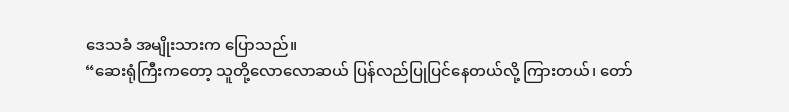ဒေသခံ အမျိုးသားက ပြောသည်။
“ဆေးရုံကြီးကတော့ သူတို့လောလောဆယ် ပြန်လည်ပြုပြင်နေတယ်လို့ ကြားတယ်၊ တော်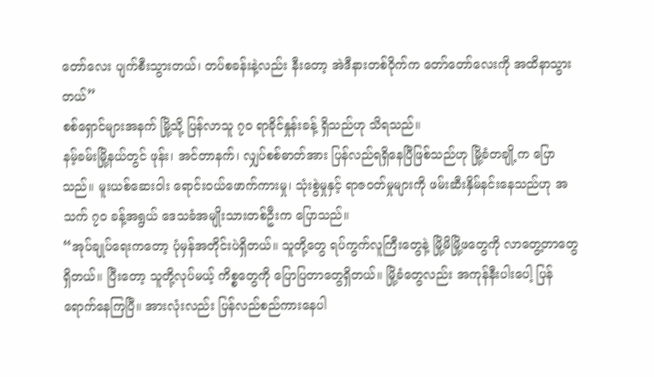တော်လေး ပျက်စီးသွားတယ်၊ တပ်စခန်းနဲ့လည်း နီးတော့ အဲဒီနားတစ်ဝိုက်က တော်တော်လေးကို အထိနာသွားတယ်”
စစ်ရှောင်များအနက် မြို့သို့ ပြန်လာသူ ၇၀ ရာခိုင်နှုန်းခန့် ရှိသည်ဟု သိရသည်။
နမ့်ခမ်းမြို့နယ်တွင် ဖုန်း၊ အင်တာနက်၊ လျှပ်စစ်ဓာတ်အား ပြန်လည်ရရှိနေပြီဖြစ်သည်ဟု မြို့ခံတချို့က ပြောသည်။ မူးယစ်ဆေးဝါး ရောင်းဝယ်ဖောက်ကားမှု၊ သုံးစွဲမှုနှင့် ရာဇဝတ်မှုများကို ဖမ်းဆီးနှိမ်နင်းနေသည်ဟု အသက် ၇၀ ခန့်အရွယ် ဒေသခံအမျိုးသားတစ်ဦးက ပြောသည်။
“အုပ်ချုပ်ရေးကတော့ ပုံမှန်အတိုင်းပဲရှိတယ်။ သူတို့တွေ ရပ်ကွက်လူကြီးတွေနဲ့ မြို့မိမြို့ဖတွေကို လာတွေ့တာတွေ ရှိတယ်။ ပြီးတော့ သူတို့လုပ်မယ့် ကိစ္စတွေကို ပြောပြတာတွေရှိတယ်။ မြို့ခံတွေလည်း အကုန်နီးပါးပေါ့ ပြန်ရောက်နေကြပြီ။ အားလုံးလည်း ပြန်လည်စည်ကားနေပါ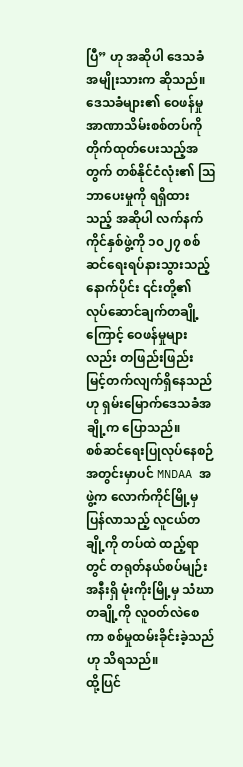ပြီ” ဟု အဆိုပါ ဒေသခံအမျိုးသားက ဆိုသည်။
ဒေသခံများ၏ ဝေဖန်မှု
အာဏာသိမ်းစစ်တပ်ကို တိုက်ထုတ်ပေးသည့်အတွက် တစ်နိုင်ငံလုံး၏ ဩဘာပေးမှုကို ရရှိထားသည့် အဆိုပါ လက်နက်ကိုင်နှစ်ဖွဲ့ကို ၁၀၂၇ စစ်ဆင်ရေးရပ်နားသွားသည့်နောက်ပိုင်း ၎င်းတို့၏ လုပ်ဆောင်ချက်တချို့ကြောင့် ဝေဖန်မှုများလည်း တဖြည်းဖြည်း မြင့်တက်လျက်ရှိနေသည်ဟု ရှမ်းမြောက်ဒေသခံအချို့က ပြောသည်။
စစ်ဆင်ရေးပြုလုပ်နေစဉ်အတွင်းမှာပင် MNDAA အဖွဲ့က လောက်ကိုင်မြို့မှ ပြန်လာသည့် လူငယ်တချို့ကို တပ်ထဲ ထည့်ရာတွင် တရုတ်နယ်စပ်မျဉ်းအနီးရှိ မုံးကိုးမြို့မှ သံဃာတချို့ကို လူဝတ်လဲစေကာ စစ်မှုထမ်းခိုင်းခဲ့သည်ဟု သိရသည်။
ထို့ပြင်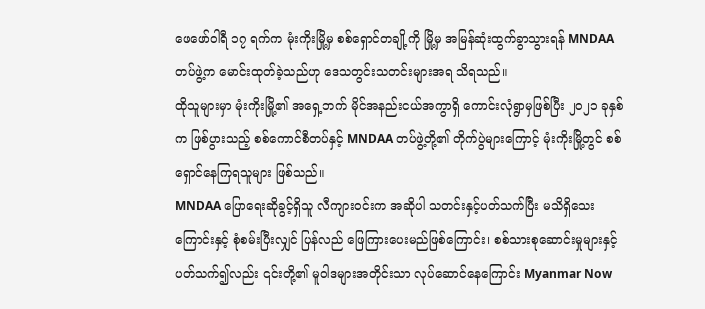ဖေဖော်ဝါရီ ၁၇ ရက်က မုံးကိုးမြို့မှ စစ်ရှောင်တချို့ကို မြို့မှ အမြန်ဆုံးထွက်ခွာသွားရန် MNDAA တပ်ဖွဲ့က မောင်းထုတ်ခဲ့သည်ဟု ဒေသတွင်းသတင်းများအရ သိရသည်။
ထိုသူများမှာ မုံးကိုးမြို့၏ အရှေ့ဘက် မိုင်အနည်းငယ်အကွာရှိ ကောင်းလုံရွာမှဖြစ်ပြီး ၂၀၂၁ ခုနှစ်က ဖြစ်ပွားသည့် စစ်ကောင်စီတပ်နှင့် MNDAA တပ်ဖွဲ့တို့၏ တိုက်ပွဲများကြောင့် မုံးကိုးမြို့တွင် စစ်ရှောင်နေကြရသူများ ဖြစ်သည်။
MNDAA ပြောရေးဆိုခွင့်ရှိသူ လီကျားဝင်းက အဆိုပါ သတင်းနှင့်ပတ်သက်ပြီး မသိရှိသေးကြောင်းနှင့် စုံစမ်းပြီးလျှင် ပြန်လည် ဖြေကြားပေးမည်ဖြစ်ကြောင်း၊ စစ်သားစုဆောင်းမှုများနှင့် ပတ်သက်၍လည်း ၎င်းတို့၏ မူဝါဒများအတိုင်းသာ လုပ်ဆောင်နေကြောင်း Myanmar Now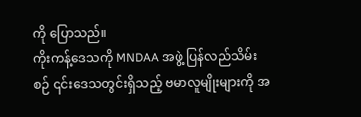ကို ပြောသည်။
ကိုးကန့်ဒေသကို MNDAA အဖွဲ့ ပြန်လည်သိမ်းစဉ် ၎င်းဒေသတွင်းရှိသည့် ဗမာလူမျိုးများကို အ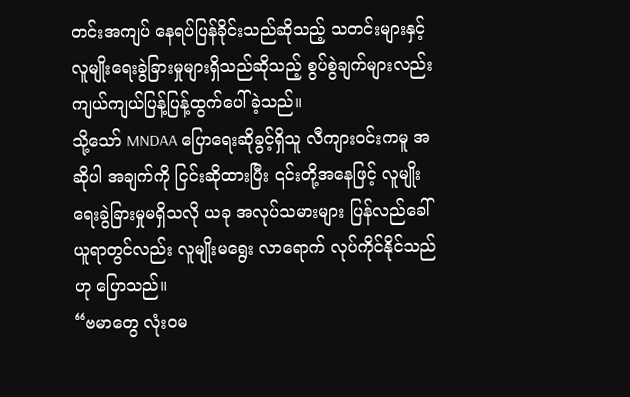တင်းအကျပ် နေရပ်ပြန်ခိုင်းသည်ဆိုသည့် သတင်းများနှင့် လူမျိုးရေးခွဲခြားမှုများရှိသည်ဆိုသည့် စွပ်စွဲချက်များလည်း ကျယ်ကျယ်ပြန့်ပြန့်ထွက်ပေါ်ခဲ့သည်။
သို့သော် MNDAA ပြောရေးဆိုခွင့်ရှိသူ လီကျားဝင်းကမူ အဆိုပါ အချက်ကို ငြင်းဆိုထားပြီး ၎င်းတို့အနေဖြင့် လူမျိုးရေးခွဲခြားမှုမရှိသလို ယခု အလုပ်သမားများ ပြန်လည်ခေါ်ယူရာတွင်လည်း လူမျိုးမရွေး လာရောက် လုပ်ကိုင်နိုင်သည်ဟု ပြောသည်။
“ဗမာတွေ လုံးဝမ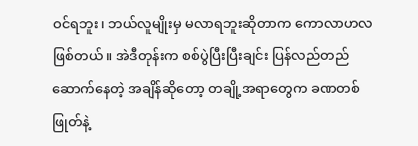ဝင်ရဘူး၊ ဘယ်လူမျိုးမှ မလာရဘူးဆိုတာက ကောလာဟလဖြစ်တယ်။ အဲဒီတုန်းက စစ်ပွဲပြီးပြီးချင်း ပြန်လည်တည်ဆောက်နေတဲ့ အချိန်ဆိုတော့ တချို့အရာတွေက ခဏတစ်ဖြုတ်နဲ့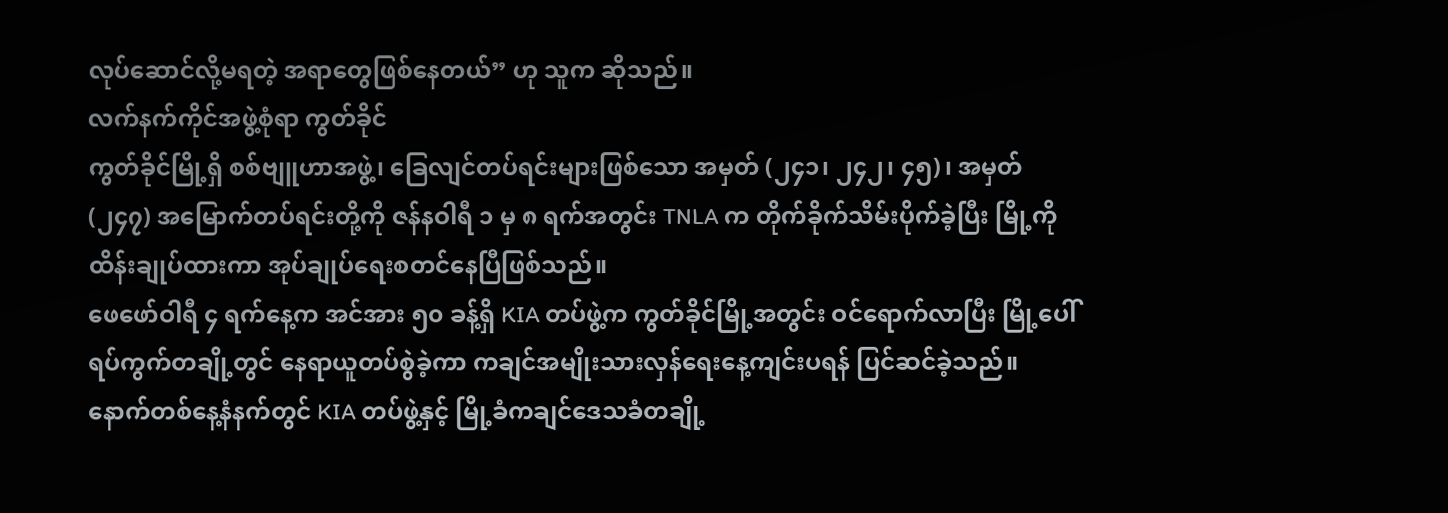လုပ်ဆောင်လို့မရတဲ့ အရာတွေဖြစ်နေတယ်” ဟု သူက ဆိုသည်။
လက်နက်ကိုင်အဖွဲ့စုံရာ ကွတ်ခိုင်
ကွတ်ခိုင်မြို့ရှိ စစ်ဗျူဟာအဖွဲ့၊ ခြေလျင်တပ်ရင်းများဖြစ်သော အမှတ် (၂၄၁၊ ၂၄၂၊ ၄၅)၊ အမှတ်(၂၄၇) အမြောက်တပ်ရင်းတို့ကို ဇန်နဝါရီ ၁ မှ ၈ ရက်အတွင်း TNLA က တိုက်ခိုက်သိမ်းပိုက်ခဲ့ပြီး မြို့ကို ထိန်းချုပ်ထားကာ အုပ်ချုပ်ရေးစတင်နေပြီဖြစ်သည်။
ဖေဖော်ဝါရီ ၄ ရက်နေ့က အင်အား ၅၀ ခန့်ရှိ KIA တပ်ဖွဲ့က ကွတ်ခိုင်မြို့အတွင်း ဝင်ရောက်လာပြီး မြို့ပေါ် ရပ်ကွက်တချို့တွင် နေရာယူတပ်စွဲခဲ့ကာ ကချင်အမျိုးသားလှန်ရေးနေ့ကျင်းပရန် ပြင်ဆင်ခဲ့သည်။
နောက်တစ်နေ့နံနက်တွင် KIA တပ်ဖွဲ့နှင့် မြို့ခံကချင်ဒေသခံတချို့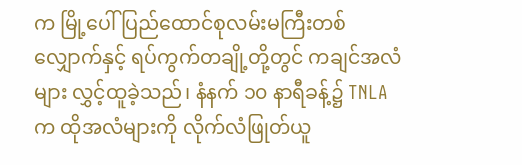က မြို့ပေါ် ပြည်ထောင်စုလမ်းမကြီးတစ်လျှောက်နှင့် ရပ်ကွက်တချို့တို့တွင် ကချင်အလံများ လွှင့်ထူခဲ့သည်၊ နံနက် ၁၀ နာရီခန့်၌ TNLA က ထိုအလံများကို လိုက်လံဖြုတ်ယူ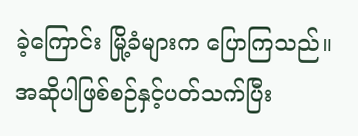ခဲ့ကြောင်း မြို့ခံများက ပြောကြသည်။
အဆိုပါဖြစ်စဉ်နှင့်ပတ်သက်ပြီး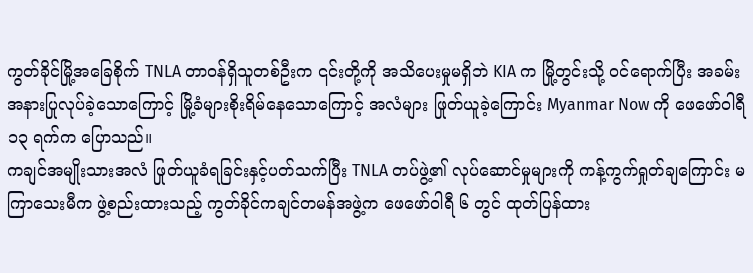ကွတ်ခိုင်မြို့အခြေစိုက် TNLA တာဝန်ရှိသူတစ်ဦးက ၎င်းတို့ကို အသိပေးမှုမရှိဘဲ KIA က မြို့တွင်းသို့ ဝင်ရောက်ပြီး အခမ်းအနားပြုလုပ်ခဲ့သောကြောင့် မြို့ခံများစိုးရိမ်နေသောကြောင့် အလံများ ဖြုတ်ယူခဲ့ကြောင်း Myanmar Now ကို ဖေဖော်ဝါရီ ၁၃ ရက်က ပြောသည်။
ကချင်အမျိုးသားအလံ ဖြုတ်ယူခံရခြင်းနှင့်ပတ်သက်ပြီး TNLA တပ်ဖွဲ့၏ လုပ်ဆောင်မှုများကို ကန့်ကွက်ရှုတ်ချကြောင်း မကြာသေးမီက ဖွဲ့စည်းထားသည့် ကွတ်ခိုင်ကချင်တမန်အဖွဲ့က ဖေဖော်ဝါရီ ၆ တွင် ထုတ်ပြန်ထား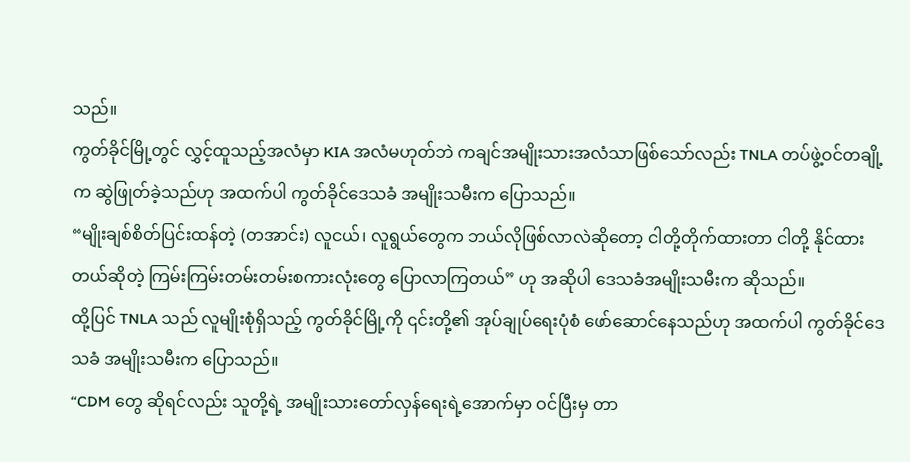သည်။
ကွတ်ခိုင်မြို့တွင် လွှင့်ထူသည့်အလံမှာ KIA အလံမဟုတ်ဘဲ ကချင်အမျိုးသားအလံသာဖြစ်သော်လည်း TNLA တပ်ဖွဲ့ဝင်တချို့က ဆွဲဖြုတ်ခဲ့သည်ဟု အထက်ပါ ကွတ်ခိုင်ဒေသခံ အမျိုးသမီးက ပြောသည်။
“မျိုးချစ်စိတ်ပြင်းထန်တဲ့ (တအာင်း) လူငယ်၊ လူရွယ်တွေက ဘယ်လိုဖြစ်လာလဲဆိုတော့ ငါတို့တိုက်ထားတာ ငါတို့ နိုင်ထားတယ်ဆိုတဲ့ ကြမ်းကြမ်းတမ်းတမ်းစကားလုံးတွေ ပြောလာကြတယ်” ဟု အဆိုပါ ဒေသခံအမျိုးသမီးက ဆိုသည်။
ထို့ပြင် TNLA သည် လူမျိုးစုံရှိသည့် ကွတ်ခိုင်မြို့ကို ၎င်းတို့၏ အုပ်ချုပ်ရေးပုံစံ ဖော်ဆောင်နေသည်ဟု အထက်ပါ ကွတ်ခိုင်ဒေသခံ အမျိုးသမီးက ပြောသည်။
“CDM တွေ ဆိုရင်လည်း သူတို့ရဲ့ အမျိုးသားတော်လှန်ရေးရဲ့အောက်မှာ ဝင်ပြီးမှ တာ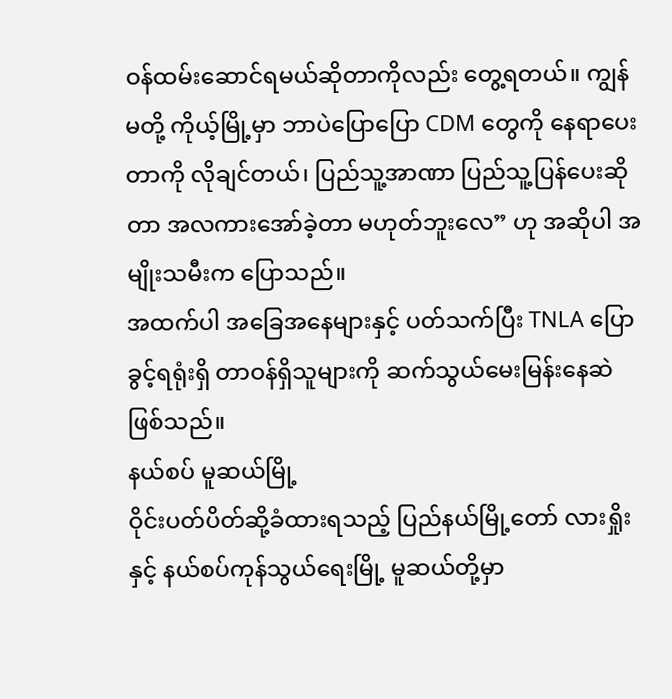ဝန်ထမ်းဆောင်ရမယ်ဆိုတာကိုလည်း တွေ့ရတယ်။ ကျွန်မတို့ ကိုယ့်မြို့မှာ ဘာပဲပြောပြော CDM တွေကို နေရာပေးတာကို လိုချင်တယ်၊ ပြည်သူ့အာဏာ ပြည်သူ့ပြန်ပေးဆိုတာ အလကားအော်ခဲ့တာ မဟုတ်ဘူးလေ” ဟု အဆိုပါ အမျိုးသမီးက ပြောသည်။
အထက်ပါ အခြေအနေများနှင့် ပတ်သက်ပြီး TNLA ပြောခွင့်ရရုံးရှိ တာဝန်ရှိသူများကို ဆက်သွယ်မေးမြန်းနေဆဲ ဖြစ်သည်။
နယ်စပ် မူဆယ်မြို့
ဝိုင်းပတ်ပိတ်ဆို့ခံထားရသည့် ပြည်နယ်မြို့တော် လားရှိုးနှင့် နယ်စပ်ကုန်သွယ်ရေးမြို့ မူဆယ်တို့မှာ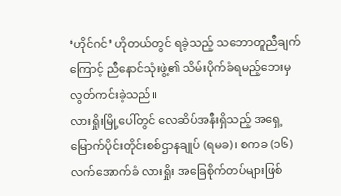‘ဟိုင်ဂင်’ ဟိုတယ်တွင် ရခဲ့သည့် သဘောတူညီချက်ကြောင့် ညီနောင်သုံးဖွဲ့၏ သိမ်းပိုက်ခံရမည့်ဘေးမှ လွတ်ကင်းခဲ့သည်။
လားရှိုးမြို့ပေါ်တွင် လေဆိပ်အနီးရှိသည့် အရှေ့မြောက်ပိုင်းတိုင်းစစ်ဌာနချုပ် (ရမခ)၊ စကခ (၁၆) လက်အောက်ခံ လားရှိုး အခြေစိုက်တပ်များဖြစ်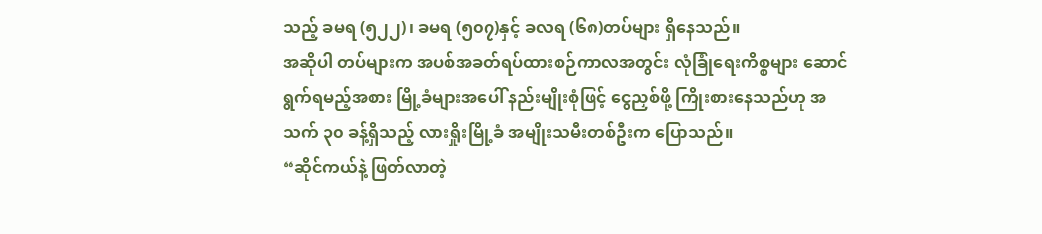သည့် ခမရ (၅၂၂)၊ ခမရ (၅၀၇)နှင့် ခလရ (၆၈)တပ်များ ရှိနေသည်။
အဆိုပါ တပ်များက အပစ်အခတ်ရပ်ထားစဉ်ကာလအတွင်း လုံခြုံရေးကိစ္စများ ဆောင်ရွက်ရမည့်အစား မြို့ခံများအပေါ် နည်းမျိုးစုံဖြင့် ငွေညှစ်ဖို့ ကြိုးစားနေသည်ဟု အသက် ၃၀ ခန့်ရှိသည့် လားရှိုးမြို့ခံ အမျိုးသမီးတစ်ဦးက ပြောသည်။
“ဆိုင်ကယ်နဲ့ ဖြတ်လာတဲ့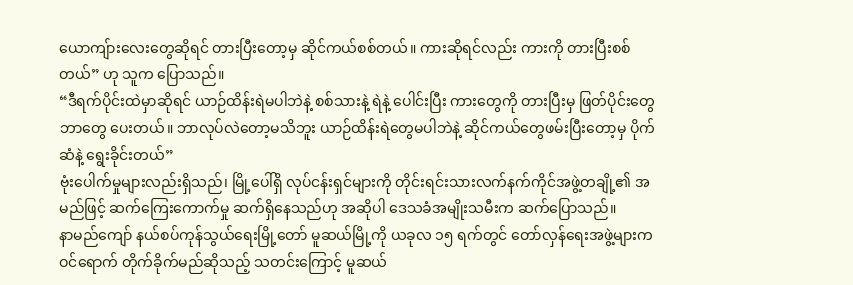ယောကျ်ားလေးတွေဆိုရင် တားပြီးတော့မှ ဆိုင်ကယ်စစ်တယ်။ ကားဆိုရင်လည်း ကားကို တားပြီးစစ်တယ်” ဟု သူက ပြောသည်။
“ဒီရက်ပိုင်းထဲမှာဆိုရင် ယာဉ်ထိန်းရဲမပါဘဲနဲ့ စစ်သားနဲ့ ရဲနဲ့ ပေါင်းပြီး ကားတွေကို တားပြီးမှ ဖြတ်ပိုင်းတွေဘာတွေ ပေးတယ်။ ဘာလုပ်လဲတော့မသိဘူး ယာဉ်ထိန်းရဲတွေမပါဘဲနဲ့ ဆိုင်ကယ်တွေဖမ်းပြီးတော့မှ ပိုက်ဆံနဲ့ ရွေးခိုင်းတယ်”
ဗုံးပေါက်မှုများလည်းရှိသည်၊ မြို့ပေါ်ရှိ လုပ်ငန်းရှင်များကို တိုင်းရင်းသားလက်နက်ကိုင်အဖွဲ့တချို့၏ အမည်ဖြင့် ဆက်ကြေးကောက်မှု ဆက်ရှိနေသည်ဟု အဆိုပါ ဒေသခံအမျိုးသမီးက ဆက်ပြောသည်။
နာမည်ကျော် နယ်စပ်ကုန်သွယ်ရေးမြို့တော် မူဆယ်မြို့ကို ယခုလ ၁၅ ရက်တွင် တော်လှန်ရေးအဖွဲ့များက ဝင်ရောက် တိုက်ခိုက်မည်ဆိုသည့် သတင်းကြောင့် မူဆယ်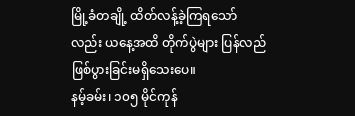မြို့ခံတချို့ ထိတ်လန့်ခဲ့ကြရသော်လည်း ယနေ့အထိ တိုက်ပွဲများ ပြန်လည်ဖြစ်ပွားခြင်းမရှိသေးပေ။
နမ့်ခမ်း၊ ၁၀၅ မိုင်ကုန်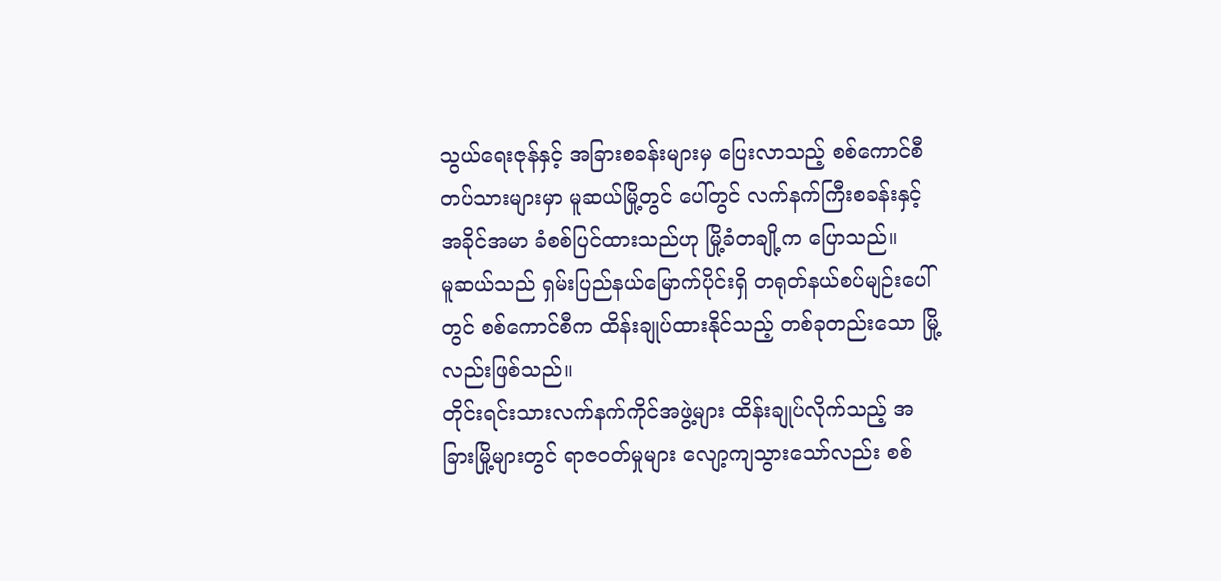သွယ်ရေးဇုန်နှင့် အခြားစခန်းများမှ ပြေးလာသည့် စစ်ကောင်စီတပ်သားများမှာ မူဆယ်မြို့တွင် ပေါ်တွင် လက်နက်ကြီးစခန်းနှင့် အခိုင်အမာ ခံစစ်ပြင်ထားသည်ဟု မြို့ခံတချို့က ပြောသည်။
မူဆယ်သည် ရှမ်းပြည်နယ်မြောက်ပိုင်းရှိ တရုတ်နယ်စပ်မျဉ်းပေါ်တွင် စစ်ကောင်စီက ထိန်းချုပ်ထားနိုင်သည့် တစ်ခုတည်းသော မြို့လည်းဖြစ်သည်။
တိုင်းရင်းသားလက်နက်ကိုင်အဖွဲ့များ ထိန်းချုပ်လိုက်သည့် အခြားမြို့များတွင် ရာဇဝတ်မှုများ လျော့ကျသွားသော်လည်း စစ်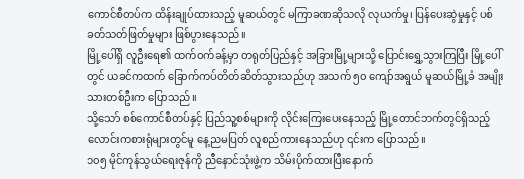ကောင်စီတပ်က ထိန်းချုပ်ထားသည့် မူဆယ်တွင် မကြာခဏဆိုသလို လုယက်မှု၊ ပြန်ပေးဆွဲမှုနှင့် ပစ်ခတ်သတ်ဖြတ်မှုများ ဖြစ်ပွားနေသည်။
မြို့ပေါ်ရှိ လူဦးရေ၏ ထက်ဝက်ခန့်မှာ တရုတ်ပြည်နှင့် အခြားမြို့များသို့ ပြောင်းရွှေ့သွားကြပြီး မြို့ပေါ်တွင် ယခင်ကထက် ခြောက်ကပ်တိတ်ဆိတ်သွားသည်ဟု အသက် ၅၀ ကျော်အရွယ် မူဆယ်မြို့ခံ အမျိုးသားတစ်ဦးက ပြောသည်။
သို့သော် စစ်ကောင်စီတပ်နှင့် ပြည်သူ့စစ်များကို လိုင်းကြေးပေးနေသည့် မြို့တောင်ဘက်တွင်ရှိသည့် လောင်းကစားရုံများတွင်မူ နေ့ညမပြတ် လူစည်ကားနေသည်ဟု ၎င်းက ပြောသည်။
၁၀၅ မိုင်ကုန်သွယ်ရေးဇုန်ကို ညီနောင်သုံးဖွဲ့က သိမ်းပိုက်ထားပြီးနောက်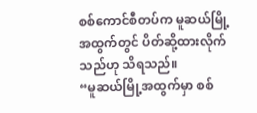စစ်ကောင်စီတပ်က မူဆယ်မြို့အထွက်တွင် ပိတ်ဆို့ထားလိုက်သည်ဟု သိရသည်။
“မူဆယ်မြို့အထွက်မှာ စစ်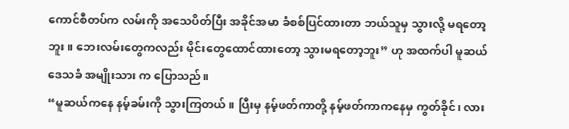ကောင်စီတပ်က လမ်းကို အသေပိတ်ပြီး အခိုင်အမာ ခံစစ်ပြင်ထားတာ ဘယ်သူမှ သွားလို့ မရတော့ဘူး။ ဘေးလမ်းတွေကလည်း မိုင်းတွေထောင်ထားတော့ သွားမရတော့ဘူး” ဟု အထက်ပါ မူဆယ်ဒေသခံ အမျိုးသား က ပြောသည်။
“မူဆယ်ကနေ နမ့်ခမ်းကို သွားကြတယ်။ ပြီးမှ နမ့်ဖတ်ကာတို့ နမ့်ဖတ်ကာကနေမှ ကွတ်ခိုင်၊ လား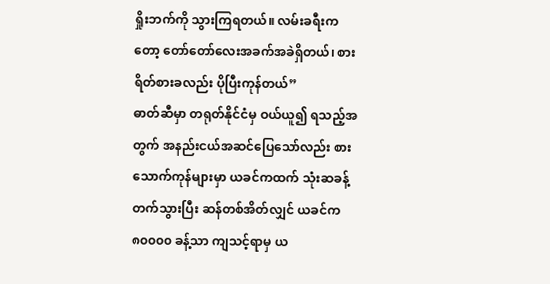ရှိုးဘက်ကို သွားကြရတယ်။ လမ်းခရီးကတော့ တော်တော်လေးအခက်အခဲရှိတယ်၊ စားရိတ်စားခလည်း ပိုပြီးကုန်တယ်”
ဓာတ်ဆီမှာ တရုတ်နိုင်ငံမှ ဝယ်ယူ၍ ရသည့်အတွက် အနည်းငယ်အဆင်ပြေသော်လည်း စားသောက်ကုန်များမှာ ယခင်ကထက် သုံးဆခန့်တက်သွားပြီး ဆန်တစ်အိတ်လျှင် ယခင်က ၈၀၀၀၀ ခန့်သာ ကျသင့်ရာမှ ယ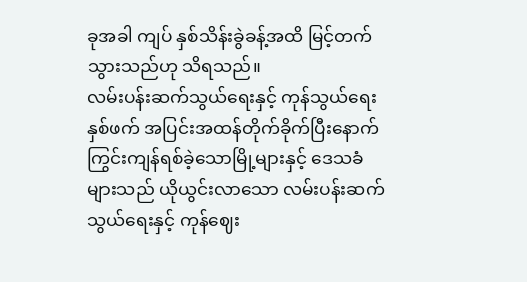ခုအခါ ကျပ် နှစ်သိန်းခွဲခန့်အထိ မြင့်တက်သွားသည်ဟု သိရသည်။
လမ်းပန်းဆက်သွယ်ရေးနှင့် ကုန်သွယ်ရေး
နှစ်ဖက် အပြင်းအထန်တိုက်ခိုက်ပြီးနောက် ကြွင်းကျန်ရစ်ခဲ့သောမြို့များနှင့် ဒေသခံများသည် ယိုယွင်းလာသော လမ်းပန်းဆက်သွယ်ရေးနှင့် ကုန်ဈေး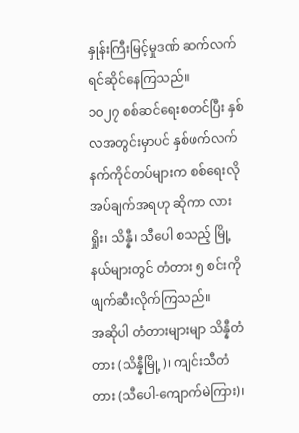နှုန်းကြီးမြင့်မှုဒဏ် ဆက်လက်ရင်ဆိုင်နေကြသည်။
၁၀၂၇ စစ်ဆင်ရေးစတင်ပြီး နှစ်လအတွင်းမှာပင် နှစ်ဖက်လက်နက်ကိုင်တပ်များက စစ်ရေးလိုအပ်ချက်အရဟု ဆိုကာ လားရှိုး၊ သိန္နီ၊ သီပေါ စသည့် မြို့နယ်များတွင် တံတား ၅ စင်းကို ဖျက်ဆီးလိုက်ကြသည်။
အဆိုပါ တံတားများမျာ သိန္နီတံတား (သိန္နီမြို့)၊ ကျင်းသီတံတား (သီပေါ-ကျောက်မဲကြား)၊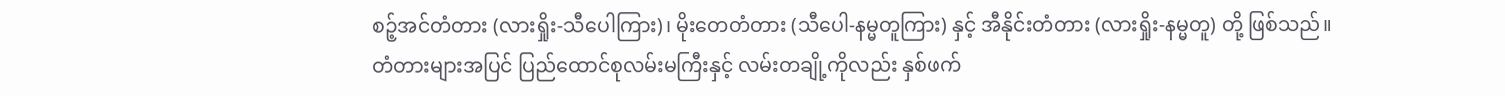စဉ့်အင်တံတား (လားရှိုး-သီပေါကြား)၊ မိုးတေတံတား (သီပေါ-နမ္မတူကြား) နှင့် အီနိုင်းတံတား (လားရှိုး-နမ္မတူ) တို့ ဖြစ်သည်။
တံတားများအပြင် ပြည်ထောင်စုလမ်းမကြီးနှင့် လမ်းတချို့ကိုလည်း နှစ်ဖက်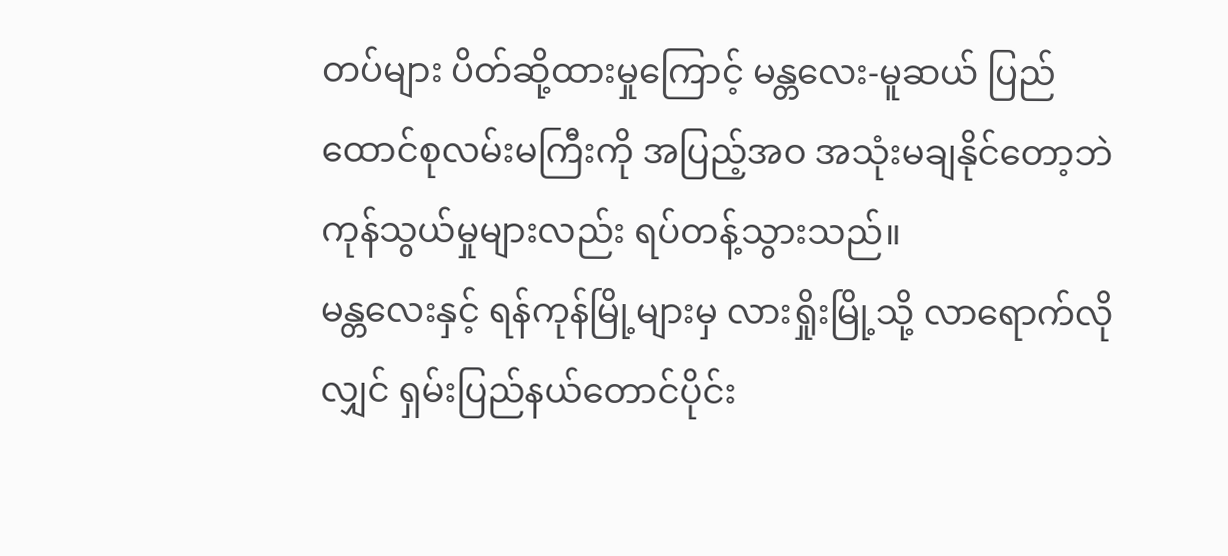တပ်များ ပိတ်ဆို့ထားမှုကြောင့် မန္တလေး-မူဆယ် ပြည်ထောင်စုလမ်းမကြီးကို အပြည့်အဝ အသုံးမချနိုင်တော့ဘဲ ကုန်သွယ်မှုများလည်း ရပ်တန့်သွားသည်။
မန္တလေးနှင့် ရန်ကုန်မြို့များမှ လားရှိုးမြို့သို့ လာရောက်လိုလျှင် ရှမ်းပြည်နယ်တောင်ပိုင်း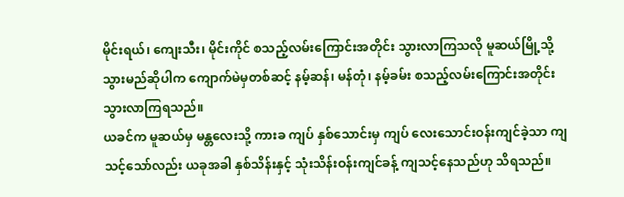မိုင်းရယ်၊ ကျေးသီး၊ မိုင်းကိုင် စသည့်လမ်းကြောင်းအတိုင်း သွားလာကြသလို မူဆယ်မြို့သို့ သွားမည်ဆိုပါက ကျောက်မဲမှတစ်ဆင့် နမ့်ဆန်၊ မန်တုံ၊ နမ့်ခမ်း စသည့်လမ်းကြောင်းအတိုင်း သွားလာကြရသည်။
ယခင်က မူဆယ်မှ မန္တလေးသို့ ကားခ ကျပ် နှစ်သောင်းမှ ကျပ် လေးသောင်းဝန်းကျင်ခဲ့သာ ကျသင့်သော်လည်း ယခုအခါ နှစ်သိန်းနှင့် သုံးသိန်းဝန်းကျင်ခန့် ကျသင့်နေသည်ဟု သိရသည်။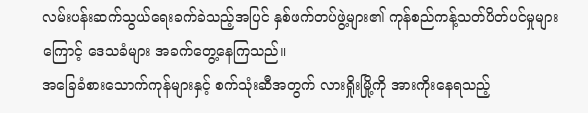လမ်းပန်းဆက်သွယ်ရေးခက်ခဲသည့်အပြင် နှစ်ဖက်တပ်ဖွဲ့များ၏ ကုန်စည်ကန့်သတ်ပိတ်ပင်မှုများကြောင့် ဒေသခံများ အခက်တွေ့နေကြသည်။
အခြေခံစားသောက်ကုန်များနှင့် စက်သုံးဆီအတွက် လားရှိုးမြို့ကို အားကိုးနေရသည့်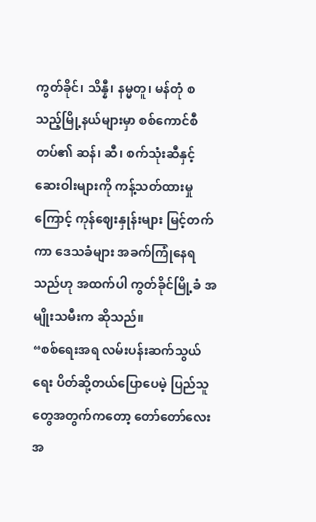ကွတ်ခိုင်၊ သိန္နီ၊ နမ္မတူ၊ မန်တုံ စသည့်မြို့နယ်များမှာ စစ်ကောင်စီတပ်၏ ဆန်၊ ဆီ၊ စက်သုံးဆီနှင့် ဆေးဝါးများကို ကန့်သတ်ထားမှုကြောင့် ကုန်ဈေးနှုန်းများ မြင့်တက်ကာ ဒေသခံများ အခက်ကြုံနေရသည်ဟု အထက်ပါ ကွတ်ခိုင်မြို့ခံ အမျိုးသမီးက ဆိုသည်။
“စစ်ရေးအရ လမ်းပန်းဆက်သွယ်ရေး ပိတ်ဆို့တယ်ပြောပေမဲ့ ပြည်သူတွေအတွက်ကတော့ တော်တော်လေး အ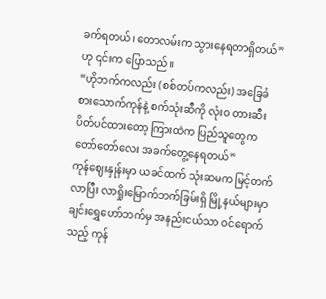ခက်ရတယ်၊ တောလမ်းက သွားနေရတာရှိတယ်” ဟု ၎င်းက ပြောသည်။
“ဟိုဘက်ကလည်း (စစ်တပ်ကလည်း) အခြေခံစားသောက်ကုန်နဲ့ စက်သုံးဆီကို လုံးဝ တားဆီးပိတ်ပင်ထားတော့ ကြားထဲက ပြည်သူတွေက တော်တော်လေး အခက်တွေ့နေရတယ်”
ကုန်ဈေးနှုန်းမှာ ယခင်ထက် သုံးဆမက မြင့်တက်လာပြီး လာရှိုးမြောက်ဘက်ခြမ်းရှိ မြို့နယ်များမှာ ချင်းရွှေဟော်ဘက်မှ အနည်းငယ်သာ ဝင်ရောက်သည့် ကုန်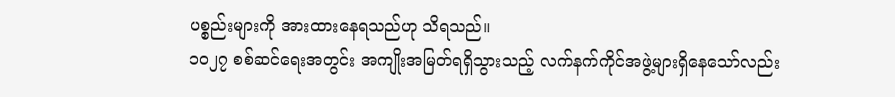ပစ္စည်းများကို အားထားနေရသည်ဟု သိရသည်။
၁၀၂၇ စစ်ဆင်ရေးအတွင်း အကျိုးအမြတ်ရရှိသွားသည့် လက်နက်ကိုင်အဖွဲ့များရှိနေသော်လည်း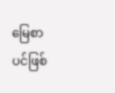မြေစာပင်ဖြစ်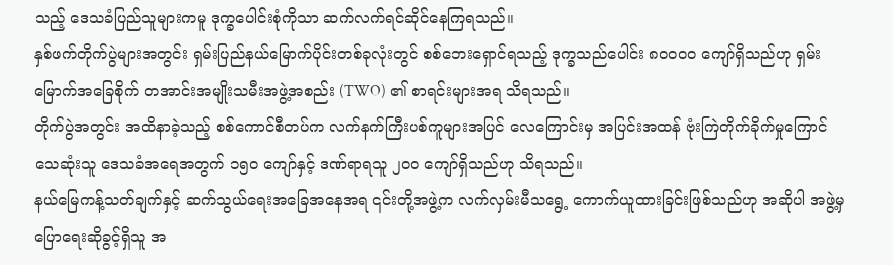သည့် ဒေသခံပြည်သူများကမူ ဒုက္ခပေါင်းစုံကိုသာ ဆက်လက်ရင်ဆိုင်နေကြရသည်။
နှစ်ဖက်တိုက်ပွဲများအတွင်း ရှမ်းပြည်နယ်မြောက်ပိုင်းတစ်ခုလုံးတွင် စစ်ဘေးရှောင်ရသည့် ဒုက္ခသည်ပေါင်း ၈၀၀၀၀ ကျော်ရှိသည်ဟု ရှမ်းမြောက်အခြေစိုက် တအာင်းအမျိုးသမီးအဖွဲ့အစည်း (TWO) ၏ စာရင်းများအရ သိရသည်။
တိုက်ပွဲအတွင်း အထိနာခဲ့သည့် စစ်ကောင်စီတပ်က လက်နက်ကြီးပစ်ကူများအပြင် လေကြောင်းမှ အပြင်းအထန် ဗုံးကြဲတိုက်ခိုက်မှုကြောင် သေဆုံးသူ ဒေသခံအရေအတွက် ၁၅၀ ကျော်နှင့် ဒဏ်ရာရသူ ၂၀၀ ကျော်ရှိသည်ဟု သိရသည်။
နယ်မြေကန့်သတ်ချက်နှင့် ဆက်သွယ်ရေးအခြေအနေအရ ၎င်းတို့အဖွဲ့က လက်လှမ်းမီသရွေ့ ကောက်ယူထားခြင်းဖြစ်သည်ဟု အဆိုပါ အဖွဲ့မှ ပြောရေးဆိုခွင့်ရှိသူ အ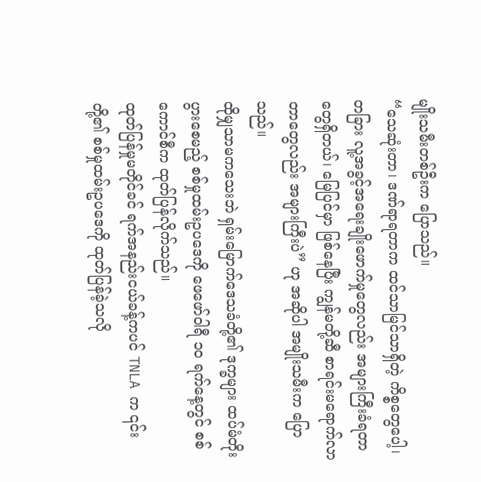မျိုးသမီးတစ်ဦးက ပြောသည်။
“သေဆုံးတာ၊ ဒဏ်ရာရတာက ထင်သာမြင်သာရှိတဲ့ ကိစ္စတွေပေါ့၊ တခြား လူ့အခွင့်အရေးချိုးဖောက်မှုတွေလည်း အများကြီးခံရတာတွေရှိတယ်၊ မြေပြင်မှာ ဖြစ်နေပြီး ကျွန်မတို့ဆီ စာရင်းမရောက်လာတာတွေလည်း အများကြီးပဲ” ဟု အဆိုပါ အမျိုးသမီးက ပြောသည်။
ထိုမျှသာမကသေးဘဲ ရှမ်းမြောက်ဒေသခံတို့၏ ဒုက္ခများ ထပ်မံတိုးပွားစေမည့် စစ်မှုထမ်းဥပဒေကို ဖေဖော်ဝါရီ ၁၀ ရက်နေ့တွင် စစ်ကောင်စီက ထုတ်ပြန်လိုက်သည်။
ထုတ်ပြန်မှုမတိုင်ခင် ရက်အနည်းငယ်ခန့်ကပင် TNLA က ၎င်းတို့၏ စစ်မှုထမ်းဥပဒေကို ထုတ်ပြန်ခဲ့သလို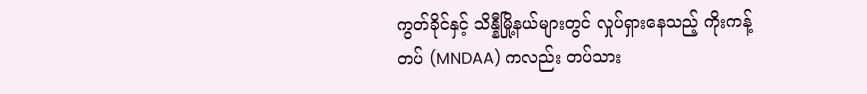ကွတ်ခိုင်နှင့် သိန္နီမြို့နယ်များတွင် လှုပ်ရှားနေသည့် ကိုးကန့်တပ် (MNDAA) ကလည်း တပ်သား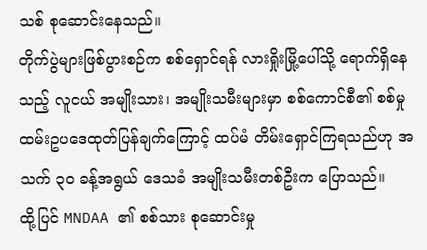သစ် စုဆောင်းနေသည်။
တိုက်ပွဲများဖြစ်ပွားစဉ်က စစ်ရှောင်ရန် လားရှိုးမြို့ပေါ်သို့ ရောက်ရှိနေသည့် လူငယ် အမျိုးသား၊ အမျိုးသမီးများမှာ စစ်ကောင်စီ၏ စစ်မှုထမ်းဥပဒေထုတ်ပြန်ချက်ကြောင့် ထပ်မံ တိမ်းရှောင်ကြရသည်ဟု အသက် ၃၀ ခန့်အရွယ် ဒေသခံ အမျိုးသမီးတစ်ဦးက ပြောသည်။
ထို့ပြင် MNDAA ၏ စစ်သား စုဆောင်းမှု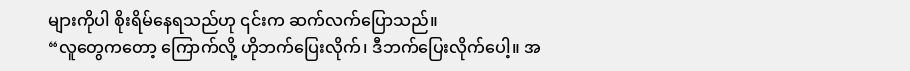များကိုပါ စိုးရိမ်နေရသည်ဟု ၎င်းက ဆက်လက်ပြောသည်။
“လူတွေကတော့ ကြောက်လို့ ဟိုဘက်ပြေးလိုက်၊ ဒီဘက်ပြေးလိုက်ပေါ့။ အ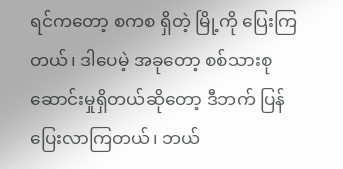ရင်ကတော့ စကစ ရှိတဲ့ မြို့ကို ပြေးကြတယ်၊ ဒါပေမဲ့ အခုတော့ စစ်သားစုဆောင်းမှုရှိတယ်ဆိုတော့ ဒီဘက် ပြန်ပြေးလာကြတယ်၊ ဘယ်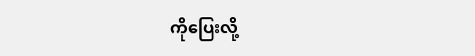ကိုပြေးလို့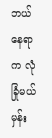ဘယ်နေရာက လုံခြုံမယ်မှန်း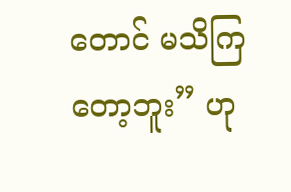တောင် မသိကြတော့ဘူး” ဟု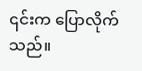၎င်းက ပြောလိုက်သည်။